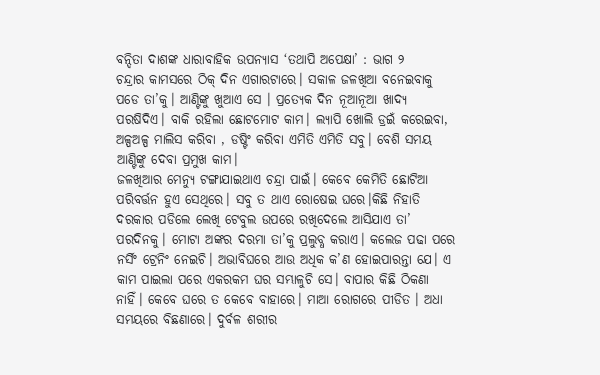ବନ୍ଦିତା ଦାଶଙ୍କ ଧାରାବାହିକ ଉପନ୍ୟାସ ‘ତଥାପି ଅପେକ୍ଷା’ : ଭାଗ ୨
ଚନ୍ଦ୍ରାର କାମସରେ ଠିକ୍ ଦିନ ଏଗାରଟାରେ। ସକାଳ ଜଳଖିଆ ବନେଇବାକୁ ପଡେ ତା’କୁ। ଆଣ୍ଟିଙ୍କୁ ଖୁଆଏ ସେ । ପ୍ରତ୍ୟେକ ଦିନ ନୂଆନୂଆ ଖାଦ୍ୟ ପରଷିଦିଏ। ବାକି ରହିଲା ଛୋଟମୋଟ କାମ। ଲ୍ୟାପି ଖୋଲି ଡ୍ରଇଁ କରେଇବା, ଅଳ୍ପଅଳ୍ପ ମାଲିସ କରିବା , ଡଷ୍ଟିଂ କରିବା ଏମିତି ଏମିତି ସବୁ। ବେଶି ସମୟ ଆଣ୍ଟିଙ୍କୁ ଦେବା ପ୍ରମୁଖ କାମ।
ଜଳଖିଆର ମେନ୍ୟୁ ଟଙ୍ଗାଯାଇଥାଏ ଚନ୍ଦ୍ରା ପାଇଁ। କେବେ କେମିତି ଛୋଟିଆ ପରିବର୍ତ୍ତନ ହୁଏ ସେଥିରେ। ସବୁ ତ ଥାଏ ରୋଷେଇ ଘରେ।କିଛି ନିହାତି ଦରକାର ପଡିଲେ ଲେଖି ଟେବୁଲ ଉପରେ ରଖିଦେଲେ ଆସିଯାଏ ତା’ ପରଦିନକୁ। ମୋଟା ଅଙ୍କର ଦରମା ତା’କୁ ପ୍ରଲୁବ୍ଧ କରାଏ। କଲେଜ ପଢା ପରେ ନର୍ସିଂ ଟ୍ରେନିଂ ନେଇଚି। ଅଭାବିଘରେ ଆଉ ଅଧିକ କ’ଣ ହୋଇପାରନ୍ତା ଯେ। ଏ କାମ ପାଇଲା ପରେ ଏକରକମ ଘର ସମ୍ଭାଳୁଚି ସେ। ବାପାର କିଛି ଠିକଣା ନାହିଁ। କେବେ ଘରେ ତ କେବେ ବାହାରେ। ମାଆ ରୋଗରେ ପୀଡିତ । ଅଧା ସମୟରେ ବିଛଣାରେ। ଦୁର୍ବଳ ଶରୀର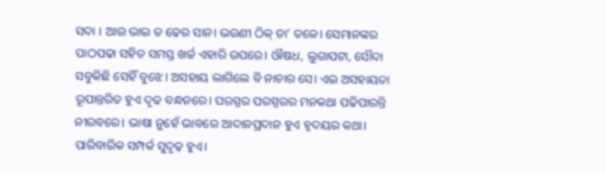ସଦା । ଆଉ ଭାଇ ତ ଢେର ସାନ। ଭଉଣୀ ଠିକ୍ ତା’ ତଳେ। ସେମାନଙ୍କର ପାଠପଢା ସହିତ ସମସ୍ତ ଖର୍ଚ୍ଚ ଏହାରି ଉପରେ। ଔଷଧ, ଲୁଗାପଟା, ସୌଦା ସବୁକିଛି ସେହିଁ ବୁଝେ। ଅସହାୟ ଲାଗିଲେ ବି ନାଚାର ସେ। ଏଇ ଅସହାୟତା ରୂପାନ୍ତରିତ ହୁଏ ଦୃଢ ବନ୍ଧନରେ। ପରସ୍ପର ପରସ୍ପରର ମନକଥା ପଢିପାରନ୍ତି ନୀରବରେ। ଭାଷା ନୁହେଁ ଭାବରେ ଆଦାନପ୍ରଦାନ ହୁଏ ହୃଦୟର କଥା। ପାରିବାରିକ ସମ୍ପର୍କ ସୁଦୃଢ଼ ହୁଏ।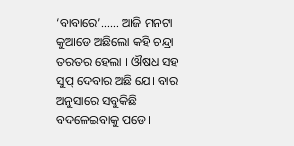‘ବାବାରେ’…… ଆଜି ମନଟା କୁଆଡେ ଅଛିଲୋ କହି ଚନ୍ଦ୍ରା ତରତର ହେଲା । ଔଷଧ ସହ ସୁପ୍ ଦେବାର ଅଛି ଯେ। ବାର ଅନୁସାରେ ସବୁକିଛି ବଦଳେଇବାକୁ ପଡେ।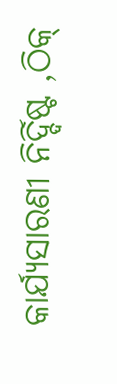କାର୍ଯ୍ୟସାରଣୀ ନିର୍ଦ୍ଦିଷ୍ଟ ,ଠିକ୍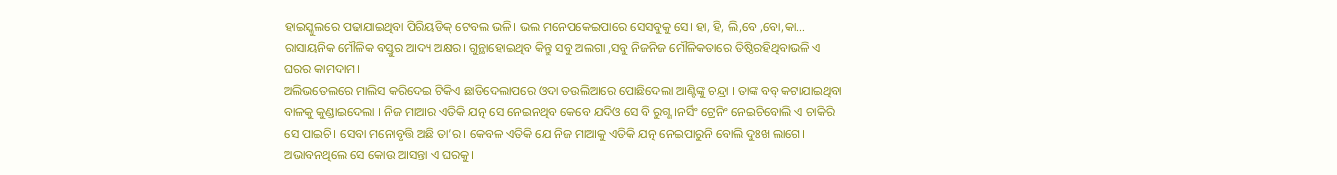ହାଇସ୍କୁଲରେ ପଢାଯାଇଥିବା ପିରିୟଡିକ୍ ଟେବଲ ଭଳି। ଭଲ ମନେପକେଇପାରେ ସେସବୁକୁ ସେ। ହା, ହି, ଲି,ବେ ,ବୋ,କା… ରାସାୟନିକ ମୌଳିକ ବସ୍ତୁର ଆଦ୍ୟ ଅକ୍ଷର। ଗୁନ୍ଥାହୋଇଥିବ କିନ୍ତୁ ସବୁ ଅଲଗା ,ସବୁ ନିଜନିଜ ମୌଳିକତାରେ ତିଷ୍ଠିରହିଥିବାଭଳି ଏ ଘରର କାମଦାମ।
ଅଲିଭତେଲରେ ମାଲିସ କରିଦେଇ ଟିକିଏ ଛାଡିଦେଲାପରେ ଓଦା ତଉଲିଆରେ ପୋଛିଦେଲା ଆଣ୍ଟିଙ୍କୁ ଚନ୍ଦ୍ରା । ତାଙ୍କ ବବ୍ କଟାଯାଇଥିବା ବାଳକୁ କୁଣ୍ଡାଇଦେଲା । ନିଜ ମାଆର ଏତିକି ଯତ୍ନ ସେ ନେଇନଥିବ କେବେ ଯଦିଓ ସେ ବି ରୁଗ୍ଣ।ନର୍ସିଂ ଟ୍ରେନିଂ ନେଇଚିବୋଲି ଏ ଚାକିରି ସେ ପାଇଚି। ସେବା ମନୋବୃତ୍ତି ଅଛି ତା’ର। କେବଳ ଏତିକି ଯେ ନିଜ ମାଆକୁ ଏତିକି ଯତ୍ନ ନେଇପାରୁନି ବୋଲି ଦୁଃଖ ଲାଗେ। ଅଭାବନଥିଲେ ସେ କୋଉ ଆସନ୍ତା ଏ ଘରକୁ।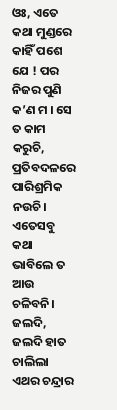ଓଃ, ଏତେ କଥା ମୁଣ୍ଡରେ କାହିଁ ପଶେ ଯେ ! ପର ନିଜର ପୁଣି କ’ଣ ମ । ସେ ତ କାମ କରୁଚି, ପ୍ରତିବଦଳରେ ପାରିଶ୍ରମିକ ନଉଚି। ଏତେସବୁ କଥା ଭାବିଲେ ତ ଆଉ ଚଳିବନି। ଜଲଦି, ଜଲଦି ହାତ ଚାଲିଲା ଏଥର ଚନ୍ଦ୍ରାର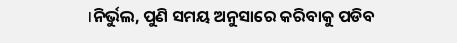।ନିର୍ଭୁଲ, ପୁଣି ସମୟ ଅନୁସାରେ କରିବାକୁ ପଡିବ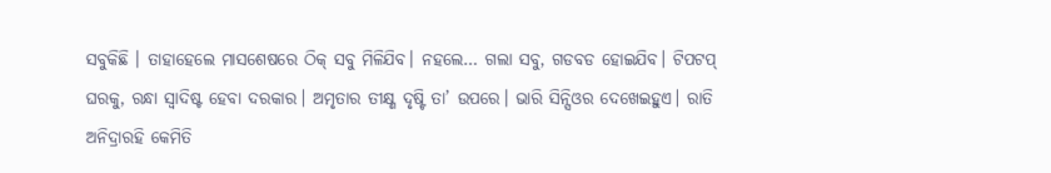ସବୁକିଛି । ତାହାହେଲେ ମାସଶେଷରେ ଠିକ୍ ସବୁ ମିଳିଯିବ। ନହଲେ… ଗଲା ସବୁ, ଗଡବଡ ହୋଇଯିବ। ଟିପଟପ୍ ଘରକୁ, ରନ୍ଧା ସ୍ବାଦିଷ୍ଟ ହେବା ଦରକାର। ଅମୃତାର ତୀକ୍ଷ୍ଣ ଦୃଷ୍ଟି ତା’ ଉପରେ। ଭାରି ସିନ୍ସିଓର ଦେଖେଇହୁଏ। ରାତି ଅନିଦ୍ରାରହି କେମିତି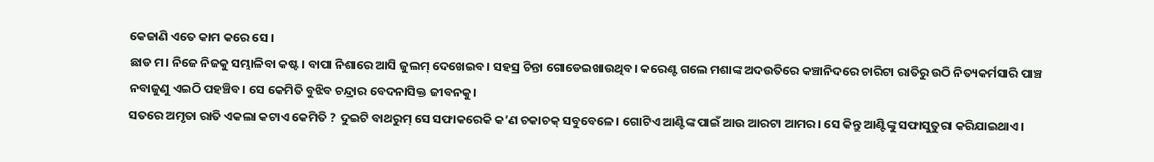କେଜାଣି ଏତେ କାମ କରେ ସେ ।
ଛାଡ ମ। ନିଜେ ନିଜକୁ ସମ୍ଭାଳିବା କଷ୍ଟ। ବାପା ନିଶାରେ ଆସି ଜୁଲମ୍ ଦେଖେଇବ। ସହସ୍ର ଚିନ୍ତା ଗୋଡେଇଖାଉଥିବ। କରେଣ୍ଟ ଗଲେ ମଶାଙ୍କ ଅଦଉତିରେ କଞ୍ଚାନିଦରେ ଚାରିଟା ରାତିରୁ ଉଠି ନିତ୍ୟକର୍ମସାରି ପାଞ୍ଚ ନବାଜୁଣୁ ଏଇଠି ପହଞ୍ଚିବ। ସେ କେମିତି ବୁଝିବ ଚନ୍ଦ୍ରାର ବେଦନାସିକ୍ତ ଜୀବନକୁ।
ସତରେ ଅମୃତା ରାତି ଏକଲା କଟାଏ କେମିତି ? ଦୁଇଟି ବାଥରୁମ୍ ସେ ସଫାକରେକି କ’ଣ ଚକାଚକ୍ ସବୁବେଳେ। ଗୋଟିଏ ଆଣ୍ଟିଙ୍କ ପାଇଁ ଆଉ ଆରଟା ଆମର। ସେ କିନ୍ତୁ ଆଣ୍ଟିଙ୍କୁ ସଫାସୁତୁରା କରିଯାଇଥାଏ।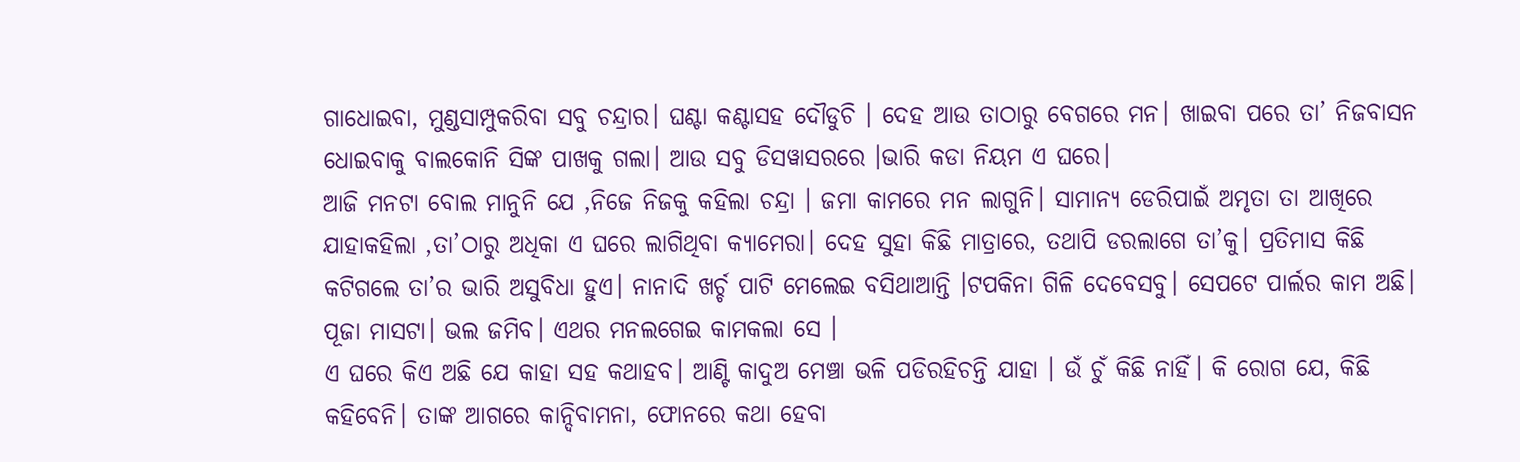ଗାଧୋଇବା, ମୁଣ୍ଡସାମ୍ପୁକରିବା ସବୁ ଚନ୍ଦ୍ରାର। ଘଣ୍ଟା କଣ୍ଟାସହ ଦୌଡୁଚି । ଦେହ ଆଉ ତାଠାରୁ ବେଗରେ ମନ। ଖାଇବା ପରେ ତା’ ନିଜବାସନ ଧୋଇବାକୁ ବାଲକୋନି ସିଙ୍କ ପାଖକୁ ଗଲା। ଆଉ ସବୁ ଡିସୱାସରରେ ।ଭାରି କଡା ନିୟମ ଏ ଘରେ।
ଆଜି ମନଟା ବୋଲ ମାନୁନି ଯେ ,ନିଜେ ନିଜକୁ କହିଲା ଚନ୍ଦ୍ରା । ଜମା କାମରେ ମନ ଲାଗୁନି। ସାମାନ୍ୟ ଡେରିପାଇଁ ଅମୃତା ତା ଆଖିରେ ଯାହାକହିଲା ,ତା’ଠାରୁ ଅଧିକା ଏ ଘରେ ଲାଗିଥିବା କ୍ୟାମେରା। ଦେହ ସୁହା କିଛି ମାତ୍ରାରେ, ତଥାପି ଡରଲାଗେ ତା’କୁ। ପ୍ରତିମାସ କିଛି କଟିଗଲେ ତା’ର ଭାରି ଅସୁବିଧା ହୁଏ। ନାନାଦି ଖର୍ଚ୍ଚ ପାଟି ମେଲେଇ ବସିଥାଆନ୍ତି ।ଟପକିନା ଗିଳି ଦେବେସବୁ। ସେପଟେ ପାର୍ଲର କାମ ଅଛି। ପୂଜା ମାସଟା। ଭଲ ଜମିବ। ଏଥର ମନଲଗେଇ କାମକଲା ସେ ।
ଏ ଘରେ କିଏ ଅଛି ଯେ କାହା ସହ କଥାହବ। ଆଣ୍ଟି କାଦୁଅ ମେଞ୍ଚା ଭଳି ପଡିରହିଚନ୍ତି ଯାହା । ଉଁ ଚୁଁ କିଛି ନାହିଁ। କି ରୋଗ ଯେ, କିଛି କହିବେନି। ତାଙ୍କ ଆଗରେ କାନ୍ଦିବାମନା, ଫୋନରେ କଥା ହେବା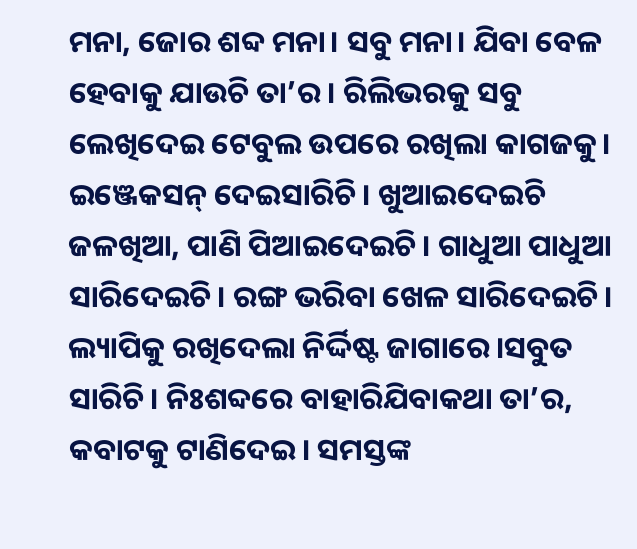ମନା, ଜୋର ଶବ୍ଦ ମନା। ସବୁ ମନା। ଯିବା ବେଳ ହେବାକୁ ଯାଉଚି ତା’ର। ରିଲିଭରକୁ ସବୁ ଲେଖିଦେଇ ଟେବୁଲ ଉପରେ ରଖିଲା କାଗଜକୁ। ଇଞ୍ଜେକସନ୍ ଦେଇସାରିଚି। ଖୁଆଇଦେଇଚି ଜଳଖିଆ, ପାଣି ପିଆଇଦେଇଚି। ଗାଧୁଆ ପାଧୁଆ ସାରିଦେଇଚି। ରଙ୍ଗ ଭରିବା ଖେଳ ସାରିଦେଇଚି।
ଲ୍ୟାପିକୁ ରଖିଦେଲା ନିର୍ଦ୍ଦିଷ୍ଟ ଜାଗାରେ।ସବୁତ ସାରିଚି। ନିଃଶବ୍ଦରେ ବାହାରିଯିବାକଥା ତା’ର, କବାଟକୁ ଟାଣିଦେଇ। ସମସ୍ତଙ୍କ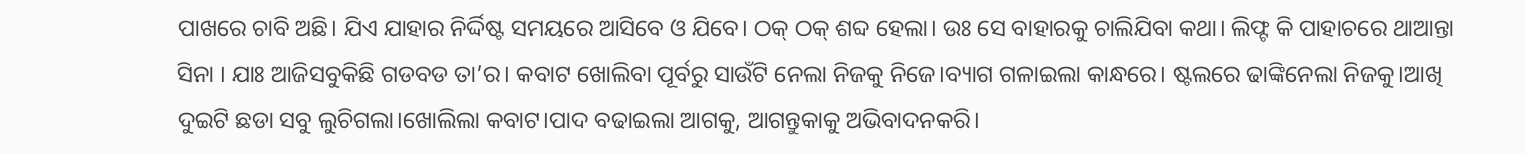ପାଖରେ ଚାବି ଅଛି। ଯିଏ ଯାହାର ନିର୍ଦ୍ଦିଷ୍ଟ ସମୟରେ ଆସିବେ ଓ ଯିବେ। ଠକ୍ ଠକ୍ ଶବ୍ଦ ହେଲା। ଉଃ ସେ ବାହାରକୁ ଚାଲିଯିବା କଥା। ଲିଫ୍ଟ କି ପାହାଚରେ ଥାଆନ୍ତା ସିନା । ଯାଃ ଆଜିସବୁକିଛି ଗଡବଡ ତା’ର। କବାଟ ଖୋଲିବା ପୂର୍ବରୁ ସାଉଁଟି ନେଲା ନିଜକୁ ନିଜେ।ବ୍ୟାଗ ଗଳାଇଲା କାନ୍ଧରେ। ଷ୍ଟଲରେ ଢାଙ୍କିନେଲା ନିଜକୁ।ଆଖି ଦୁଇଟି ଛଡା ସବୁ ଲୁଚିଗଲା।ଖୋଲିଲା କବାଟ।ପାଦ ବଢାଇଲା ଆଗକୁ, ଆଗନ୍ତୁକାକୁ ଅଭିବାଦନକରି।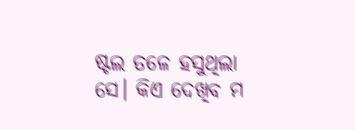ଷ୍ଟଲ ତଳେ ହସୁଥିଲା ସେ। କିଏ ଦେଖିବ ମ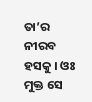ତା’ର ନୀରବ ହସକୁ । ଓଃ ମୁକ୍ତ ସେ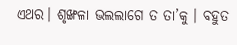ଏଥର। ଶୃଙ୍ଖଳା ଭଲଲାଗେ ତ ତା’କୁ । ବହୁତ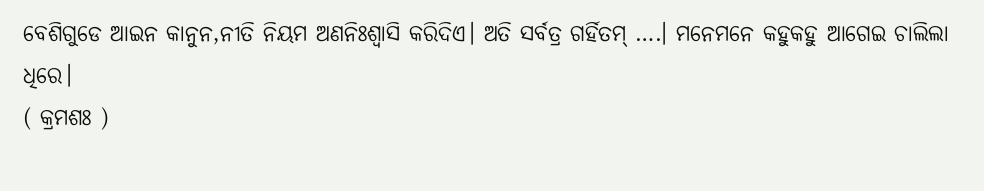ବେଶିଗୁଡେ ଆଇନ କାନୁନ,ନୀତି ନିୟମ ଅଣନିଃଶ୍ବାସି କରିଦିଏ। ଅତି ସର୍ବତ୍ର ଗର୍ହିତମ୍ ….। ମନେମନେ କହୁକହୁ ଆଗେଇ ଚାଲିଲା ଧିରେ।
( କ୍ରମଶଃ )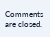Comments are closed.